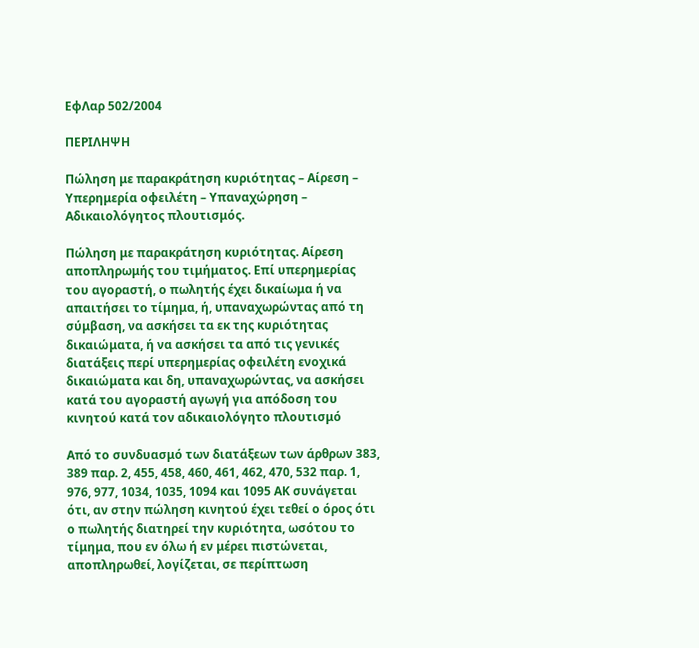ΕφΛαρ 502/2004

ΠΕΡΙΛΗΨΗ

Πώληση με παρακράτηση κυριότητας – Αίρεση – Υπερημερία οφειλέτη – Υπαναχώρηση – Αδικαιολόγητος πλουτισμός.

Πώληση με παρακράτηση κυριότητας. Αίρεση αποπληρωμής του τιμήματος. Επί υπερημερίας του αγοραστή, ο πωλητής έχει δικαίωμα ή να απαιτήσει το τίμημα, ή, υπαναχωρώντας από τη σύμβαση, να ασκήσει τα εκ της κυριότητας δικαιώματα, ή να ασκήσει τα από τις γενικές διατάξεις περί υπερημερίας οφειλέτη ενοχικά δικαιώματα και δη, υπαναχωρώντας, να ασκήσει κατά του αγοραστή αγωγή για απόδοση του κινητού κατά τον αδικαιολόγητο πλουτισμό

Από το συνδυασμό των διατάξεων των άρθρων 383, 389 παρ. 2, 455, 458, 460, 461, 462, 470, 532 παρ. 1, 976, 977, 1034, 1035, 1094 και 1095 ΑΚ συνάγεται ότι, αν στην πώληση κινητού έχει τεθεί ο όρος ότι ο πωλητής διατηρεί την κυριότητα, ωσότου το τίμημα, που εν όλω ή εν μέρει πιστώνεται, αποπληρωθεί, λογίζεται, σε περίπτωση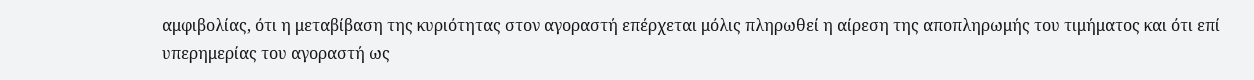αμφιβολίας, ότι η μεταβίβαση της κυριότητας στον αγοραστή επέρχεται μόλις πληρωθεί η αίρεση της αποπληρωμής του τιμήματος και ότι επί υπερημερίας του αγοραστή ως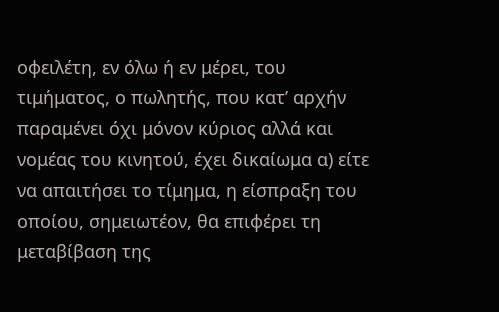οφειλέτη, εν όλω ή εν μέρει, του τιμήματος, ο πωλητής, που κατ’ αρχήν παραμένει όχι μόνον κύριος αλλά και νομέας του κινητού, έχει δικαίωμα α) είτε να απαιτήσει το τίμημα, η είσπραξη του οποίου, σημειωτέον, θα επιφέρει τη μεταβίβαση της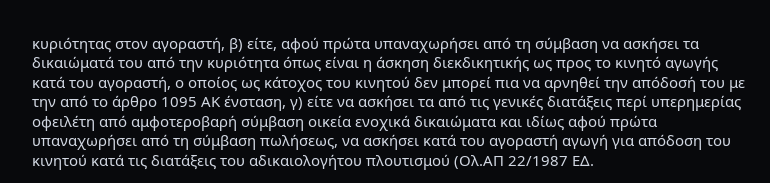κυριότητας στον αγοραστή, β) είτε, αφού πρώτα υπαναχωρήσει από τη σύμβαση να ασκήσει τα δικαιώματά του από την κυριότητα όπως είναι η άσκηση διεκδικητικής ως προς το κινητό αγωγής κατά του αγοραστή, ο οποίος ως κάτοχος του κινητού δεν μπορεί πια να αρνηθεί την απόδοσή του με την από το άρθρο 1095 ΑΚ ένσταση, γ) είτε να ασκήσει τα από τις γενικές διατάξεις περί υπερημερίας οφειλέτη από αμφοτεροβαρή σύμβαση οικεία ενοχικά δικαιώματα και ιδίως αφού πρώτα υπαναχωρήσει από τη σύμβαση πωλήσεως, να ασκήσει κατά του αγοραστή αγωγή για απόδοση του κινητού κατά τις διατάξεις του αδικαιολογήτου πλουτισμού (Ολ.ΑΠ 22/1987 ΕΔ.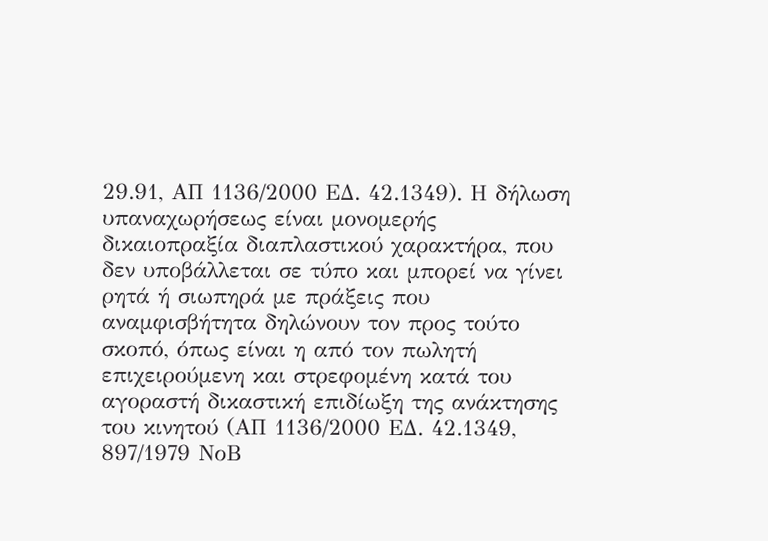29.91, ΑΠ 1136/2000 ΕΔ. 42.1349). Η δήλωση υπαναχωρήσεως είναι μονομερής δικαιοπραξία διαπλαστικού χαρακτήρα, που δεν υποβάλλεται σε τύπο και μπορεί να γίνει ρητά ή σιωπηρά με πράξεις που αναμφισβήτητα δηλώνουν τον προς τούτο σκοπό, όπως είναι η από τον πωλητή επιχειρούμενη και στρεφομένη κατά του αγοραστή δικαστική επιδίωξη της ανάκτησης του κινητού (ΑΠ 1136/2000 ΕΔ. 42.1349, 897/1979 ΝοΒ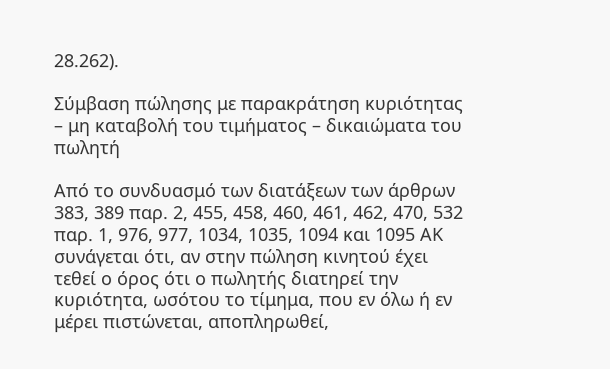28.262).

Σύμβαση πώλησης με παρακράτηση κυριότητας – μη καταβολή του τιμήματος – δικαιώματα του πωλητή

Από το συνδυασμό των διατάξεων των άρθρων 383, 389 παρ. 2, 455, 458, 460, 461, 462, 470, 532 παρ. 1, 976, 977, 1034, 1035, 1094 και 1095 ΑΚ συνάγεται ότι, αν στην πώληση κινητού έχει τεθεί ο όρος ότι ο πωλητής διατηρεί την κυριότητα, ωσότου το τίμημα, που εν όλω ή εν μέρει πιστώνεται, αποπληρωθεί,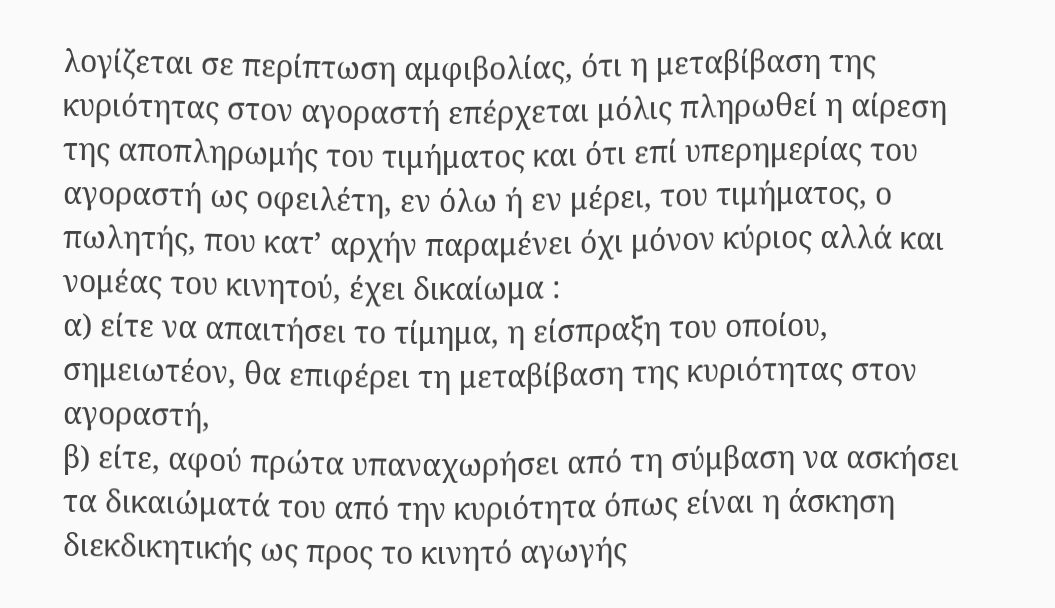λογίζεται σε περίπτωση αμφιβολίας, ότι η μεταβίβαση της κυριότητας στον αγοραστή επέρχεται μόλις πληρωθεί η αίρεση της αποπληρωμής του τιμήματος και ότι επί υπερημερίας του αγοραστή ως οφειλέτη, εν όλω ή εν μέρει, του τιμήματος, ο πωλητής, που κατ’ αρχήν παραμένει όχι μόνον κύριος αλλά και νομέας του κινητού, έχει δικαίωμα :
α) είτε να απαιτήσει το τίμημα, η είσπραξη του οποίου, σημειωτέον, θα επιφέρει τη μεταβίβαση της κυριότητας στον αγοραστή,
β) είτε, αφού πρώτα υπαναχωρήσει από τη σύμβαση να ασκήσει τα δικαιώματά του από την κυριότητα όπως είναι η άσκηση διεκδικητικής ως προς το κινητό αγωγής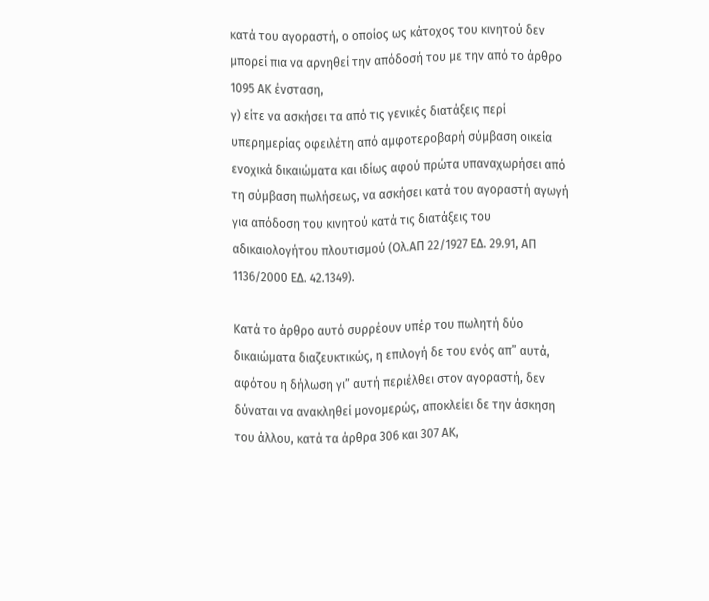κατά του αγοραστή, ο οποίος ως κάτοχος του κινητού δεν μπορεί πια να αρνηθεί την απόδοσή του με την από το άρθρο 1095 ΑΚ ένσταση,
γ) είτε να ασκήσει τα από τις γενικές διατάξεις περί υπερημερίας οφειλέτη από αμφοτεροβαρή σύμβαση οικεία ενοχικά δικαιώματα και ιδίως αφού πρώτα υπαναχωρήσει από τη σύμβαση πωλήσεως, να ασκήσει κατά του αγοραστή αγωγή για απόδοση του κινητού κατά τις διατάξεις του αδικαιολογήτου πλουτισμού (Ολ.ΑΠ 22/1927 ΕΔ. 29.91, ΑΠ 1136/2000 ΕΔ. 42.1349).

Κατά το άρθρο αυτό συρρέουν υπέρ του πωλητή δύο δικαιώματα διαζευκτικώς, η επιλογή δε του ενός απ” αυτά, αφότου η δήλωση γι” αυτή περιέλθει στον αγοραστή, δεν δύναται να ανακληθεί μονομερώς, αποκλείει δε την άσκηση του άλλου, κατά τα άρθρα 306 και 307 ΑΚ,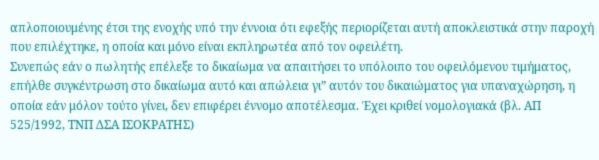απλοποιουμένης έτσι της ενοχής υπό την έννοια ότι εφεξής περιορίζεται αυτή αποκλειστικά στην παροχή που επιλέχτηκε, η οποία και μόνο είναι εκπληρωτέα από τον οφειλέτη.
Συνεπώς εάν ο πωλητής επέλεξε το δικαίωμα να απαιτήσει το υπόλοιπο του οφειλόμενου τιμήματος, επήλθε συγκέντρωση στο δικαίωμα αυτό και απώλεια γι” αυτόν του δικαιώματος για υπαναχώρηση, η οποία εάν μόλον τούτο γίνει, δεν επιφέρει έννομο αποτέλεσμα. Έχει κριθεί νομολογιακά (βλ. ΑΠ 525/1992, ΤΝΠ ΔΣΑ ΙΣΟΚΡΑΤΗΣ)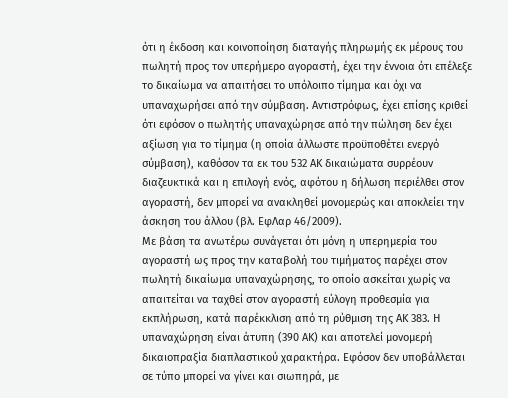ότι η έκδοση και κοινοποίηση διαταγής πληρωμής εκ μέρους του πωλητή προς τον υπερήμερο αγοραστή, έχει την έννοια ότι επέλεξε το δικαίωμα να απαιτήσει το υπόλοιπο τίμημα και όχι να υπαναχωρήσει από την σύμβαση. Αντιστρόφως, έχει επίσης κριθεί ότι εφόσον ο πωλητής υπαναχώρησε από την πώληση δεν έχει αξίωση για το τίμημα (η οποία άλλωστε προϋποθέτει ενεργό σύμβαση), καθόσον τα εκ του 532 ΑΚ δικαιώματα συρρέουν διαζευκτικά και η επιλογή ενός, αφότου η δήλωση περιέλθει στον αγοραστή, δεν μπορεί να ανακληθεί μονομερώς και αποκλείει την άσκηση του άλλου (βλ. ΕφΛαρ 46/2009).
Με βάση τα ανωτέρω συνάγεται ότι μόνη η υπερημερία του αγοραστή ως προς την καταβολή του τιμήματος παρέχει στον πωλητή δικαίωμα υπαναχώρησης, το οποίο ασκείται χωρίς να απαιτείται να ταχθεί στον αγοραστή εύλογη προθεσμία για εκπλήρωση, κατά παρέκκλιση από τη ρύθμιση της ΑΚ 383. Η υπαναχώρηση είναι άτυπη (390 ΑΚ) και αποτελεί μονομερή δικαιοπραξία διαπλαστικού χαρακτήρα. Εφόσον δεν υποβάλλεται σε τύπο μπορεί να γίνει και σιωπηρά, με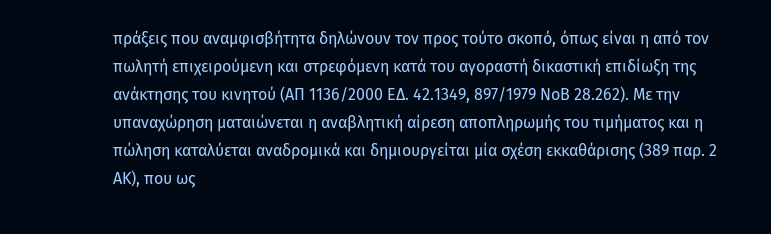πράξεις που αναμφισβήτητα δηλώνουν τον προς τούτο σκοπό, όπως είναι η από τον πωλητή επιχειρούμενη και στρεφόμενη κατά του αγοραστή δικαστική επιδίωξη της ανάκτησης του κινητού (ΑΠ 1136/2000 ΕΔ. 42.1349, 897/1979 ΝοΒ 28.262). Με την υπαναχώρηση ματαιώνεται η αναβλητική αίρεση αποπληρωμής του τιμήματος και η πώληση καταλύεται αναδρομικά και δημιουργείται μία σχέση εκκαθάρισης (389 παρ. 2 ΑΚ), που ως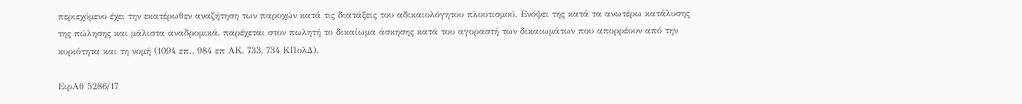περιεχόμενο έχει την εκατέρωθεν αναζήτηση των παροχών κατά τις διατάξεις του αδικαιολόγητου πλουτισμού. Ενόψει της κατά τα ανωτέρω κατάλυσης της πώλησης και μάλιστα αναδρομικά, παρέχεται στον πωλητή το δικαίωμα άσκησης κατά του αγοραστή των δικαιωμάτων που απορρέουν από την κυριότητα και τη νομή (1094 επ., 984 επ ΑΚ, 733, 734 ΚΠολΔ).

ΕιρΑθ 5286/17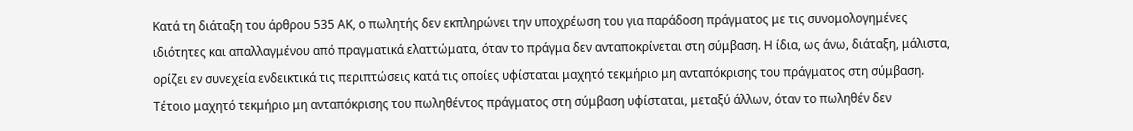Κατά τη διάταξη του άρθρου 535 ΑΚ, ο πωλητής δεν εκπληρώνει την υποχρέωση του για παράδοση πράγματος με τις συνομολογημένες ιδιότητες και απαλλαγμένου από πραγματικά ελαττώματα, όταν το πράγμα δεν ανταποκρίνεται στη σύμβαση. Η ίδια, ως άνω, διάταξη, μάλιστα, ορίζει εν συνεχεία ενδεικτικά τις περιπτώσεις κατά τις οποίες υφίσταται μαχητό τεκμήριο μη ανταπόκρισης του πράγματος στη σύμβαση. Τέτοιο μαχητό τεκμήριο μη ανταπόκρισης του πωληθέντος πράγματος στη σύμβαση υφίσταται, μεταξύ άλλων, όταν το πωληθέν δεν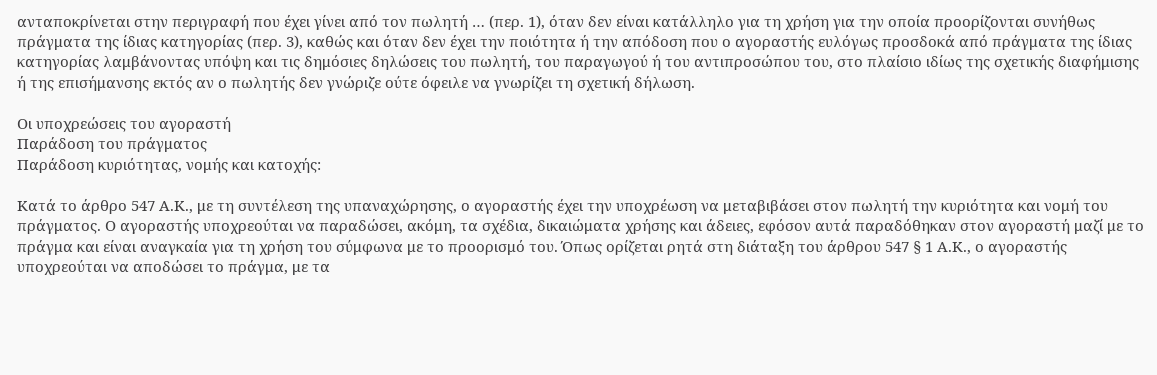ανταποκρίνεται στην περιγραφή που έχει γίνει από τον πωλητή … (περ. 1), όταν δεν είναι κατάλληλο για τη χρήση για την οποία προορίζονται συνήθως πράγματα της ίδιας κατηγορίας (περ. 3), καθώς και όταν δεν έχει την ποιότητα ή την απόδοση που ο αγοραστής ευλόγως προσδοκά από πράγματα της ίδιας κατηγορίας λαμβάνοντας υπόψη και τις δημόσιες δηλώσεις του πωλητή, του παραγωγού ή του αντιπροσώπου του, στο πλαίσιο ιδίως της σχετικής διαφήμισης ή της επισήμανσης εκτός αν ο πωλητής δεν γνώριζε ούτε όφειλε να γνωρίζει τη σχετική δήλωση.

Οι υποχρεώσεις του αγοραστή
Παράδοση του πράγματος
Παράδοση κυριότητας, νομής και κατοχής:

Κατά το άρθρο 547 Α.Κ., με τη συντέλεση της υπαναχώρησης, ο αγοραστής έχει την υποχρέωση να μεταβιβάσει στον πωλητή την κυριότητα και νομή του πράγματος. Ο αγοραστής υποχρεούται να παραδώσει, ακόμη, τα σχέδια, δικαιώματα χρήσης και άδειες, εφόσον αυτά παραδόθηκαν στον αγοραστή μαζί με το πράγμα και είναι αναγκαία για τη χρήση του σύμφωνα με το προορισμό του. Όπως ορίζεται ρητά στη διάταξη του άρθρου 547 § 1 Α.Κ., ο αγοραστής υποχρεούται να αποδώσει το πράγμα, με τα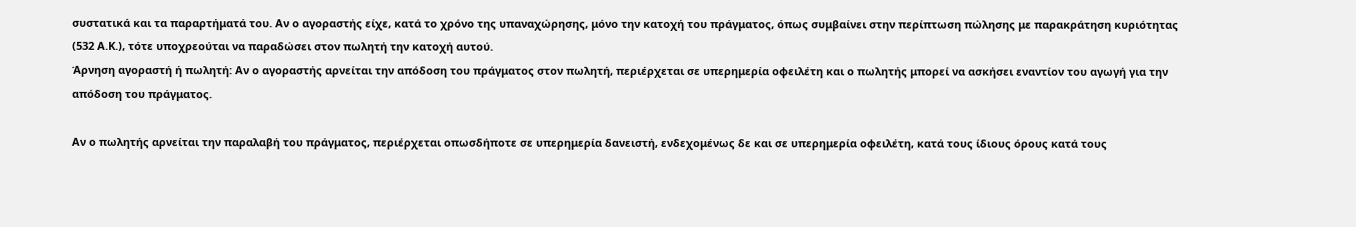συστατικά και τα παραρτήματά του. Αν ο αγοραστής είχε, κατά το χρόνο της υπαναχώρησης, μόνο την κατοχή του πράγματος, όπως συμβαίνει στην περίπτωση πώλησης με παρακράτηση κυριότητας (532 Α.Κ.), τότε υποχρεούται να παραδώσει στον πωλητή την κατοχή αυτού.
Άρνηση αγοραστή ή πωλητή: Αν ο αγοραστής αρνείται την απόδοση του πράγματος στον πωλητή, περιέρχεται σε υπερημερία οφειλέτη και ο πωλητής μπορεί να ασκήσει εναντίον του αγωγή για την απόδοση του πράγματος.

Αν ο πωλητής αρνείται την παραλαβή του πράγματος, περιέρχεται οπωσδήποτε σε υπερημερία δανειστή, ενδεχομένως δε και σε υπερημερία οφειλέτη, κατά τους ίδιους όρους κατά τους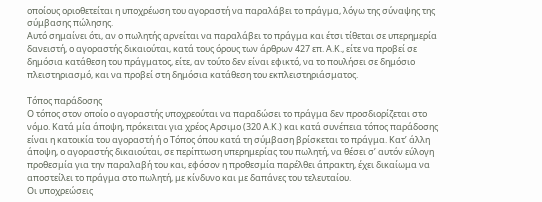οποίους οριοθετείται η υποχρέωση του αγοραστή να παραλάβει το πράγμα, λόγω της σύναψης της σύμβασης πώλησης.
Αυτό σημαίνει ότι, αν ο πωλητής αρνείται να παραλάβει το πράγμα και έτσι τίθεται σε υπερημερία δανειστή, ο αγοραστής δικαιούται, κατά τους όρους των άρθρων 427 επ. Α.Κ., είτε να προβεί σε δημόσια κατάθεση του πράγματος, είτε, αν τούτο δεν είναι εφικτό, να το πουλήσει σε δημόσιο πλειστηριασμό, και να προβεί στη δημόσια κατάθεση του εκπλειστηριάσματος.

Τόπος παράδοσης
Ο τόπος στον οποίο ο αγοραστής υποχρεούται να παραδώσει το πράγμα δεν προσδιορίζεται στο νόμο. Κατά μία άποψη, πρόκειται για χρέος Αρσιμο (320 Α.Κ.) και κατά συνέπεια τόπος παράδοσης είναι η κατοικία του αγοραστή ή ο Τόπος όπου κατά τη σύμβαση βρίσκεται το πράγμα. Κατ’ άλλη άποψη, ο αγοραστής δικαιούται, σε περίπτωση υπερημερίας του πωλητή, να θέσει σ’ αυτόν εύλογη προθεσμία για την παραλαβή του και, εφόσον η προθεσμία παρέλθει άπρακτη, έχει δικαίωμα να αποστείλει το πράγμα στο πωλητή, με κίνδυνο και με δαπάνες του τελευταίου.
Οι υποχρεώσεις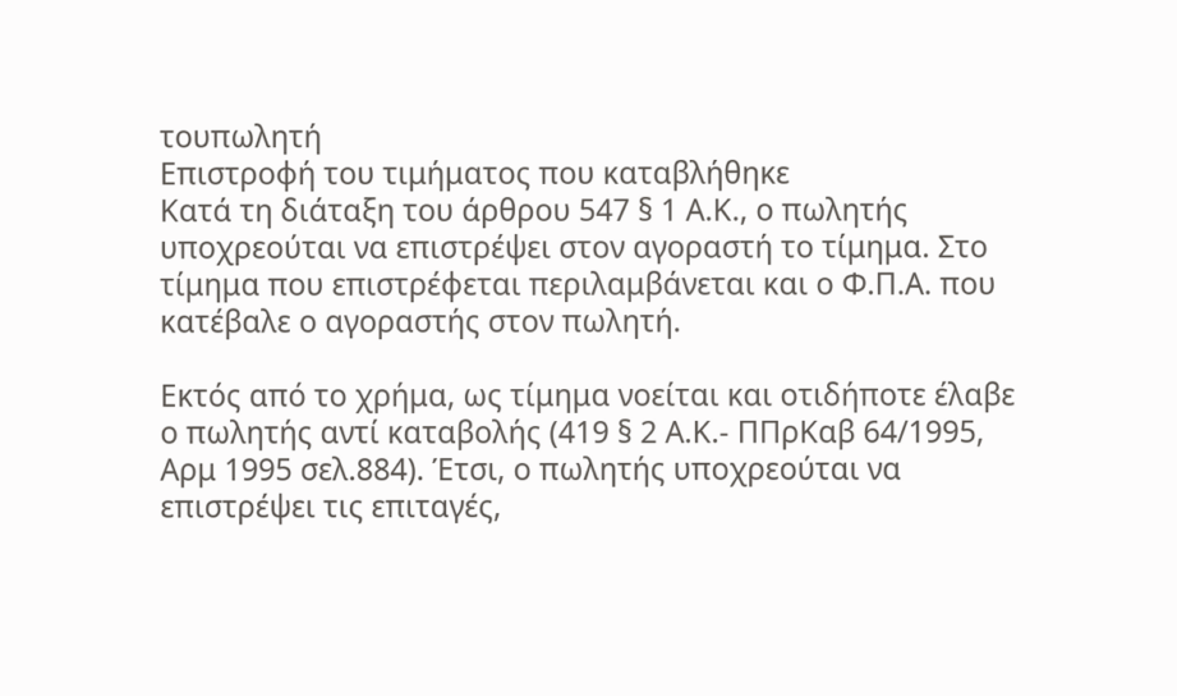τουπωλητή
Επιστροφή του τιμήματος που καταβλήθηκε
Κατά τη διάταξη του άρθρου 547 § 1 Α.Κ., ο πωλητής υποχρεούται να επιστρέψει στον αγοραστή το τίμημα. Στο τίμημα που επιστρέφεται περιλαμβάνεται και ο Φ.Π.Α. που κατέβαλε ο αγοραστής στον πωλητή.

Εκτός από το χρήμα, ως τίμημα νοείται και οτιδήποτε έλαβε ο πωλητής αντί καταβολής (419 § 2 Α.Κ.- ΠΠρΚαβ 64/1995, Αρμ 1995 σελ.884). Έτσι, ο πωλητής υποχρεούται να επιστρέψει τις επιταγές,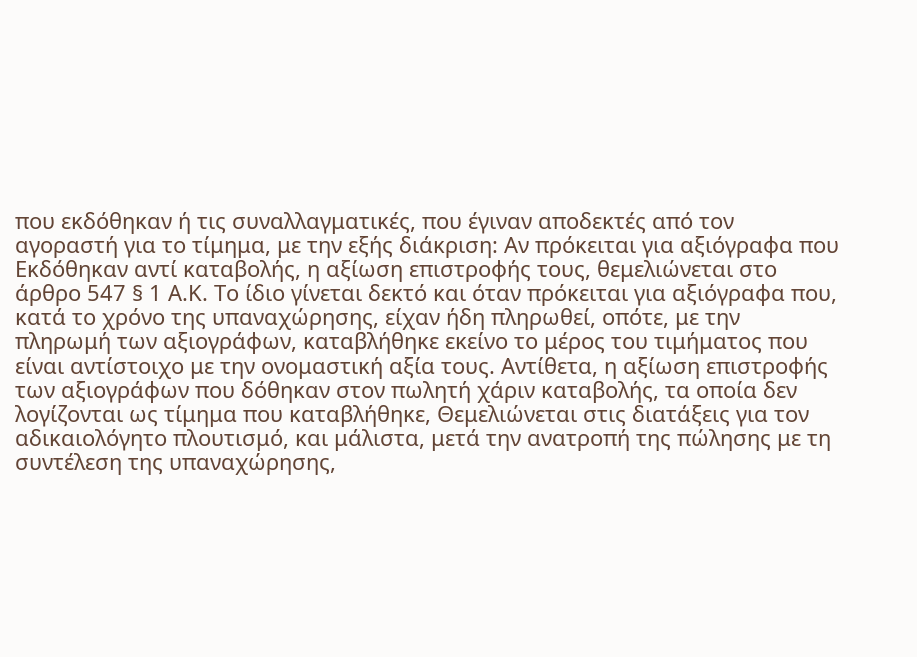που εκδόθηκαν ή τις συναλλαγματικές, που έγιναν αποδεκτές από τον αγοραστή για το τίμημα, με την εξής διάκριση: Αν πρόκειται για αξιόγραφα που Εκδόθηκαν αντί καταβολής, η αξίωση επιστροφής τους, θεμελιώνεται στο άρθρο 547 § 1 Α.Κ. Το ίδιο γίνεται δεκτό και όταν πρόκειται για αξιόγραφα που, κατά το χρόνο της υπαναχώρησης, είχαν ήδη πληρωθεί, οπότε, με την πληρωμή των αξιογράφων, καταβλήθηκε εκείνο το μέρος του τιμήματος που είναι αντίστοιχο με την ονομαστική αξία τους. Αντίθετα, η αξίωση επιστροφής των αξιογράφων που δόθηκαν στον πωλητή χάριν καταβολής, τα οποία δεν λογίζονται ως τίμημα που καταβλήθηκε, Θεμελιώνεται στις διατάξεις για τον αδικαιολόγητο πλουτισμό, και μάλιστα, μετά την ανατροπή της πώλησης με τη συντέλεση της υπαναχώρησης,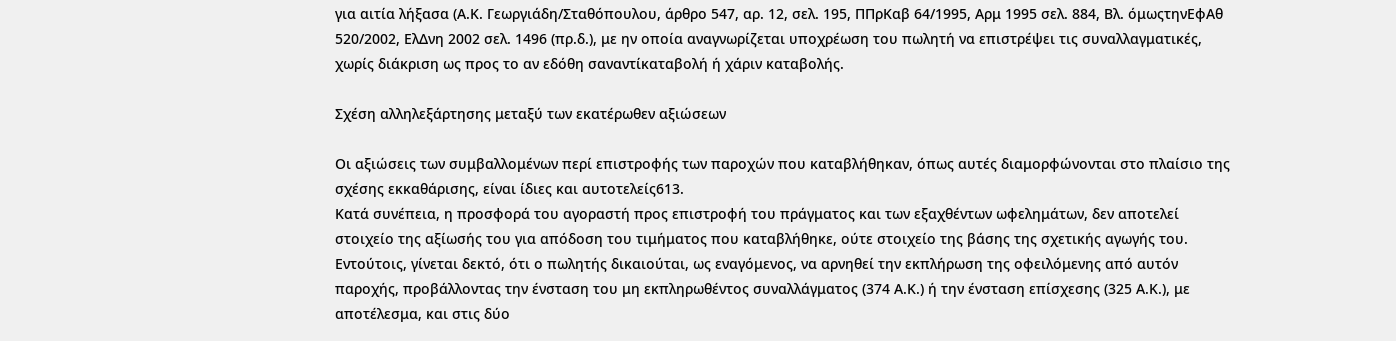για αιτία λήξασα (Α.Κ. Γεωργιάδη/Σταθόπουλου, άρθρο 547, αρ. 12, σελ. 195, ΠΠρΚαβ 64/1995, Αρμ 1995 σελ. 884, Βλ. όμωςτηνΕφΑθ 520/2002, ΕλΔνη 2002 σελ. 1496 (πρ.δ.), με ην οποία αναγνωρίζεται υποχρέωση του πωλητή να επιστρέψει τις συναλλαγματικές, χωρίς διάκριση ως προς το αν εδόθη σαναντίκαταβολή ή χάριν καταβολής.

Σχέση αλληλεξάρτησης μεταξύ των εκατέρωθεν αξιώσεων

Οι αξιώσεις των συμβαλλομένων περί επιστροφής των παροχών που καταβλήθηκαν, όπως αυτές διαμορφώνονται στο πλαίσιο της σχέσης εκκαθάρισης, είναι ίδιες και αυτοτελείς613.
Κατά συνέπεια, η προσφορά του αγοραστή προς επιστροφή του πράγματος και των εξαχθέντων ωφελημάτων, δεν αποτελεί στοιχείο της αξίωσής του για απόδοση του τιμήματος που καταβλήθηκε, ούτε στοιχείο της βάσης της σχετικής αγωγής του. Εντούτοις, γίνεται δεκτό, ότι ο πωλητής δικαιούται, ως εναγόμενος, να αρνηθεί την εκπλήρωση της οφειλόμενης από αυτόν παροχής, προβάλλοντας την ένσταση του μη εκπληρωθέντος συναλλάγματος (374 Α.Κ.) ή την ένσταση επίσχεσης (325 Α.Κ.), με αποτέλεσμα, και στις δύο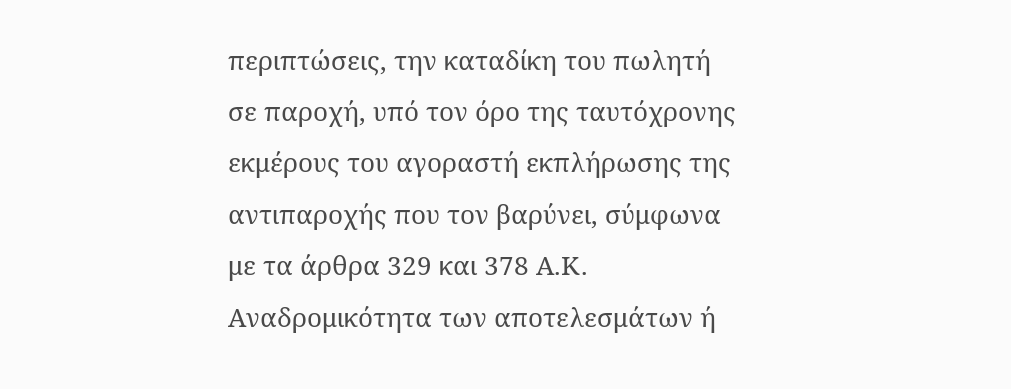περιπτώσεις, την καταδίκη του πωλητή σε παροχή, υπό τον όρο της ταυτόχρονης εκμέρους του αγοραστή εκπλήρωσης της αντιπαροχής που τον βαρύνει, σύμφωνα με τα άρθρα 329 και 378 Α.Κ.
Αναδρομικότητα των αποτελεσμάτων ή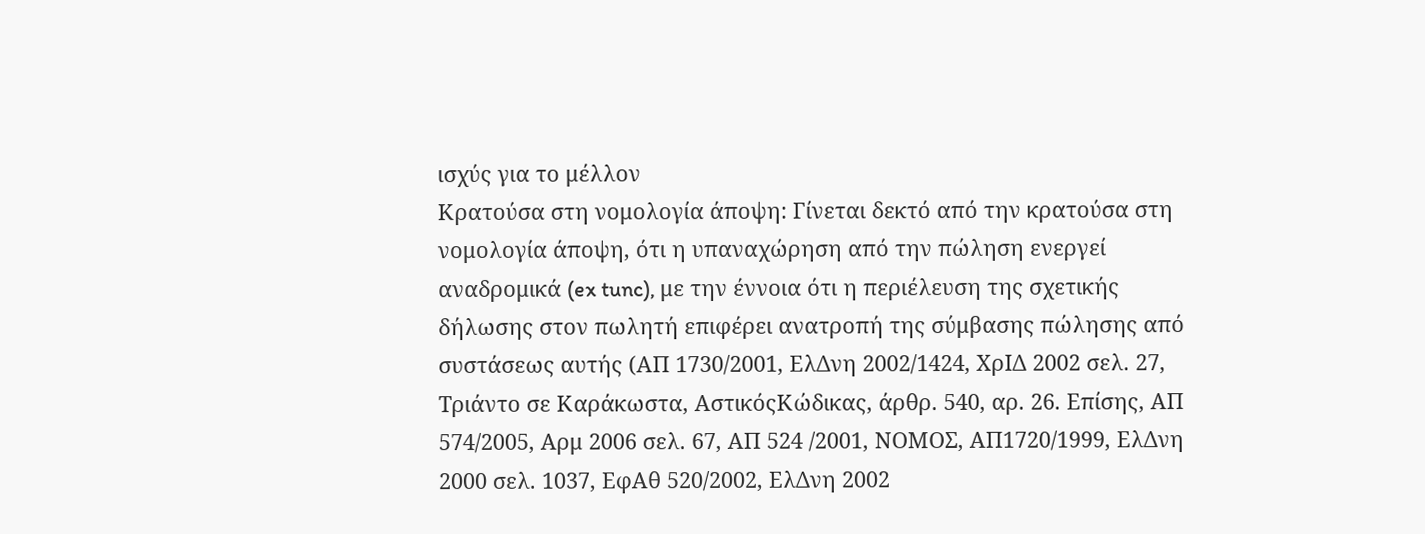ισχύς για το μέλλον
Κρατούσα στη νομολογία άποψη: Γίνεται δεκτό από την κρατούσα στη νομολογία άποψη, ότι η υπαναχώρηση από την πώληση ενεργεί αναδρομικά (ex tunc), με την έννοια ότι η περιέλευση της σχετικής δήλωσης στον πωλητή επιφέρει ανατροπή της σύμβασης πώλησης από συστάσεως αυτής (ΑΠ 1730/2001, ΕλΔνη 2002/1424, ΧρΙΔ 2002 σελ. 27, Τριάντο σε Καράκωστα, ΑστικόςΚώδικας, άρθρ. 540, αρ. 26. Επίσης, ΑΠ 574/2005, Αρμ 2006 σελ. 67, ΑΠ 524 /2001, ΝΟΜΟΣ, ΑΠ1720/1999, ΕλΔνη 2000 σελ. 1037, ΕφΑθ 520/2002, ΕλΔνη 2002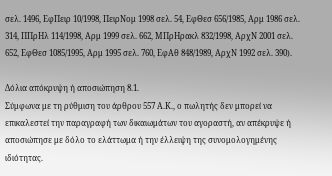σελ. 1496, ΕφΠειρ 10/1998, ΠειρΝομ 1998 σελ. 54, ΕφΘεσ 656/1985, Αρμ 1986 σελ. 314, ΠΠρΗλ 114/1998, Αρμ 1999 σελ. 662, ΜΠρΗρακλ 832/1998, ΑρχΝ 2001 σελ. 652, ΕφΘεσ 1085/1995, Αρμ 1995 σελ. 760, ΕφΑθ 848/1989, ΑρχΝ 1992 σελ. 390).

Δόλια απόκρυψη ή αποσιώπηση 8.1.
Σύμφωνα με τη ρύθμιση του άρθρου 557 Α.Κ., ο πωλητής δεν μπορεί να επικαλεστεί την παραγραφή των δικαιωμάτων του αγοραστή, αν απέκρυψε ή αποσιώπησε με δόλο το ελάττωμα ή την έλλειψη της συνομολογημένης ιδιότητας.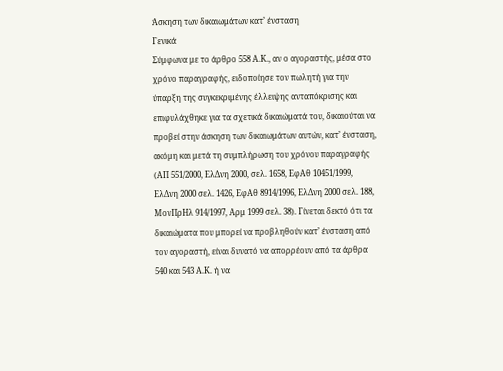Άσκηση των δικαιωμάτων κατ’ ένσταση
Γενικά
Σύμφωνα με το άρθρο 558 Α.Κ., αν ο αγοραστής, μέσα στο χρόνο παραγραφής, ειδοποίησε τον πωλητή για την ύπαρξη της συγκεκριμένης έλλειψης ανταπόκρισης και επιφυλάχθηκε για τα σχετικά δικαιώματά του, δικαιούται να προβεί στην άσκηση των δικαιωμάτων αυτών, κατ’ ένσταση, ακόμη και μετά τη συμπλήρωση του χρόνου παραγραφής (ΑΠ 551/2000, ΕλΔνη 2000, σελ. 1658, ΕφΑθ 10451/1999, ΕλΔνη 2000 σελ. 1426, ΕφΑθ 8914/1996, ΕλΔνη 2000 σελ. 188, ΜονΠρΗλ 914/1997, Αρμ 1999 σελ. 38). Γίνεται δεκτό ότι τα δικαιώματα που μπορεί να προβληθούν κατ’ ένσταση από τον αγοραστή, είναι δυνατό να απορρέουν από τα άρθρα 540 και 543 Α.Κ. ή να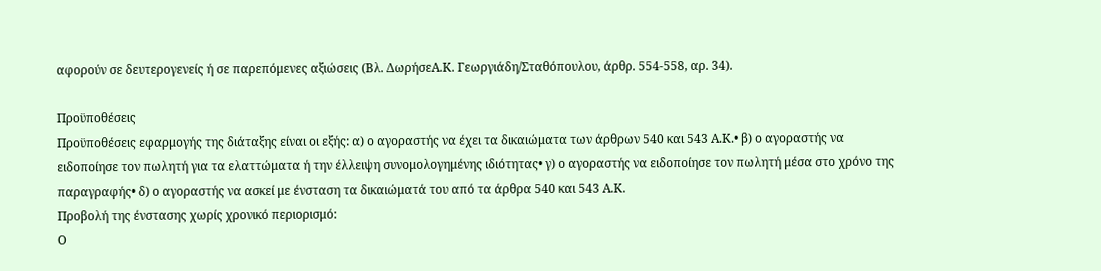αφορούν σε δευτερογενείς ή σε παρεπόμενες αξιώσεις (Βλ. ΔωρήσεΑ.Κ. Γεωργιάδη/Σταθόπουλου, άρθρ. 554-558, αρ. 34).

Προϋποθέσεις
Προϋποθέσεις εφαρμογής της διάταξης είναι οι εξής: α) ο αγοραστής να έχει τα δικαιώματα των άρθρων 540 και 543 Α.Κ.• β) ο αγοραστής να ειδοποίησε τον πωλητή για τα ελαττώματα ή την έλλειψη συνομολογημένης ιδιότητας• γ) ο αγοραστής να ειδοποίησε τον πωλητή μέσα στο χρόνο της παραγραφής• δ) ο αγοραστής να ασκεί με ένσταση τα δικαιώματά του από τα άρθρα 540 και 543 Α.Κ.
Προβολή της ένστασης χωρίς χρονικό περιορισμό:
Ο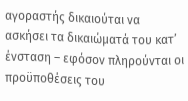αγοραστής δικαιούται να ασκήσει τα δικαιώματά του κατ’ ένσταση – εφόσον πληρούνται οι προϋποθέσεις του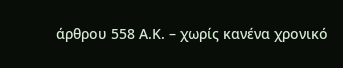άρθρου 558 Α.Κ. – χωρίς κανένα χρονικό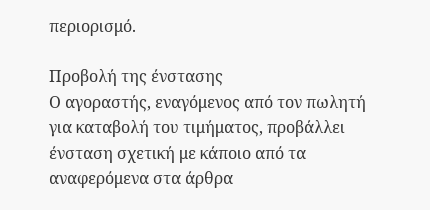περιορισμό.

Προβολή της ένστασης
Ο αγοραστής, εναγόμενος από τον πωλητή για καταβολή του τιμήματος, προβάλλει ένσταση σχετική με κάποιο από τα αναφερόμενα στα άρθρα